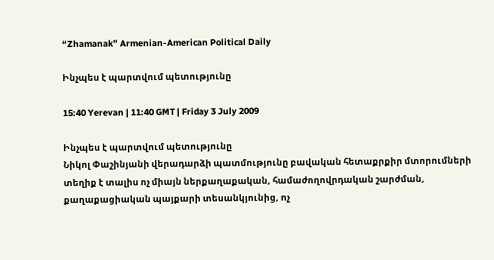“Zhamanak” Armenian-American Political Daily

Ինչպես է պարտվում պետությունը

15:40 Yerevan | 11:40 GMT | Friday 3 July 2009

Ինչպես է պարտվում պետությունը
Նիկոլ Փաշինյանի վերադարձի պատմությունը բավական հետաքրքիր մտորումների տեղիք է տալիս ոչ միայն ներքաղաքական, համաժողովրդական շարժման, քաղաքացիական պայքարի տեսանկյունից, ոչ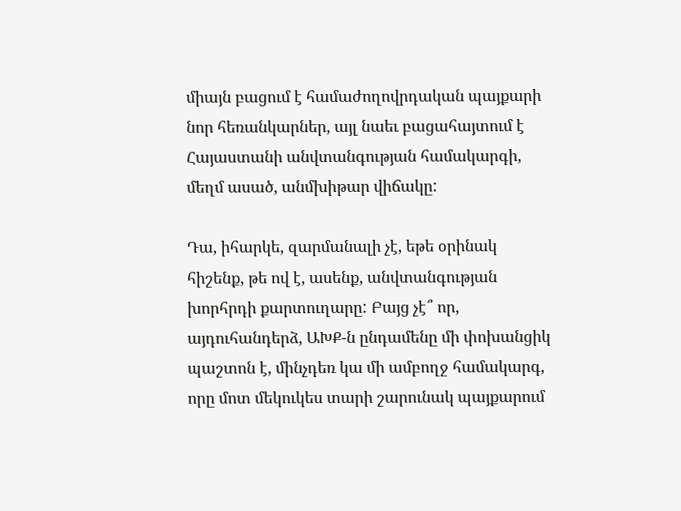միայն բացում է համաժողովրդական պայքարի նոր հեռանկարներ, այլ նաեւ բացահայտում է Հայաստանի անվտանգության համակարգի, մեղմ ասած, անմխիթար վիճակը:

Դա, իհարկե, զարմանալի չէ, եթե օրինակ հիշենք, թե ով է, ասենք, անվտանգության խորհրդի քարտուղարը: Բայց չէ՞ որ, այդուհանդերձ, ԱԽՔ-ն ընդամենը մի փոխանցիկ պաշտոն է, մինչդեռ կա մի ամբողջ համակարգ, որը մոտ մեկուկես տարի շարունակ պայքարում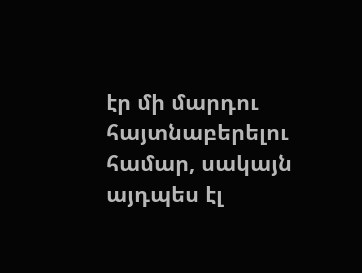էր մի մարդու հայտնաբերելու համար, սակայն այդպես էլ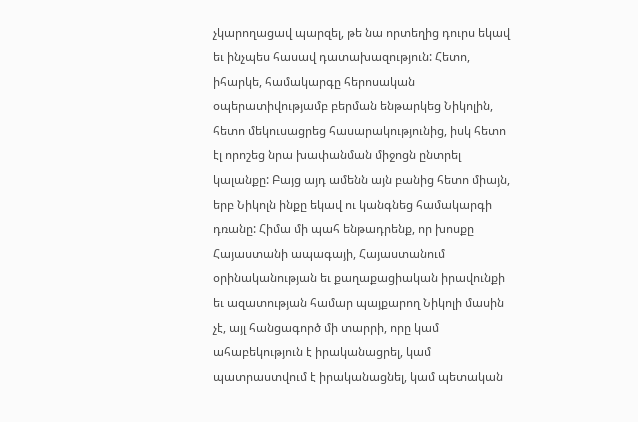չկարողացավ պարզել, թե նա որտեղից դուրս եկավ եւ ինչպես հասավ դատախազություն: Հետո, իհարկե, համակարգը հերոսական օպերատիվությամբ բերման ենթարկեց Նիկոլին, հետո մեկուսացրեց հասարակությունից, իսկ հետո էլ որոշեց նրա խափանման միջոցն ընտրել կալանքը: Բայց այդ ամենն այն բանից հետո միայն, երբ Նիկոլն ինքը եկավ ու կանգնեց համակարգի դռանը: Հիմա մի պահ ենթադրենք, որ խոսքը Հայաստանի ապագայի, Հայաստանում օրինականության եւ քաղաքացիական իրավունքի եւ ազատության համար պայքարող Նիկոլի մասին չէ, այլ հանցագործ մի տարրի, որը կամ ահաբեկություն է իրականացրել, կամ պատրաստվում է իրականացնել, կամ պետական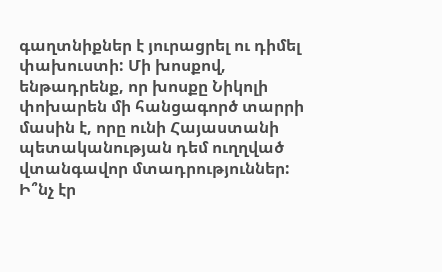գաղտնիքներ է յուրացրել ու դիմել փախուստի: Մի խոսքով, ենթադրենք, որ խոսքը Նիկոլի փոխարեն մի հանցագործ տարրի մասին է, որը ունի Հայաստանի պետականության դեմ ուղղված վտանգավոր մտադրություններ: Ի՞նչ էր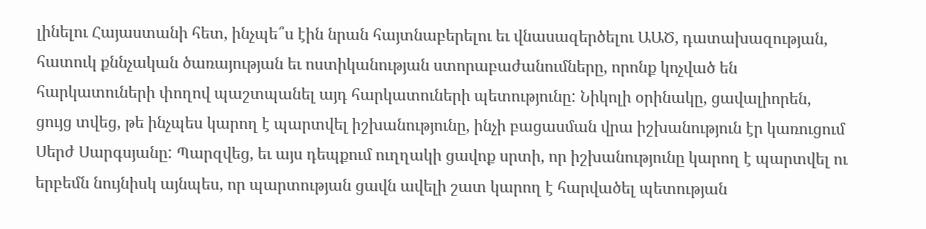լինելու Հայաստանի հետ, ինչպե՞ս էին նրան հայտնաբերելու եւ վնասազերծելու ԱԱԾ, դատախազության, հատուկ քննչական ծառայության եւ ոստիկանության ստորաբաժանումները, որոնք կոչված են հարկատուների փողով պաշտպանել այդ հարկատուների պետությունը: Նիկոլի օրինակը, ցավալիորեն, ցույց տվեց, թե ինչպես կարող է պարտվել իշխանությունը, ինչի բացասման վրա իշխանություն էր կառուցում Սերժ Սարգսյանը: Պարզվեց, եւ այս դեպքում ուղղակի ցավոք սրտի, որ իշխանությունը կարող է պարտվել ու երբեմն նույնիսկ այնպես, որ պարտության ցավն ավելի շատ կարող է հարվածել պետության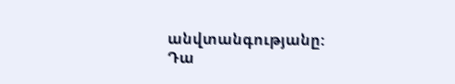անվտանգությանը: Դա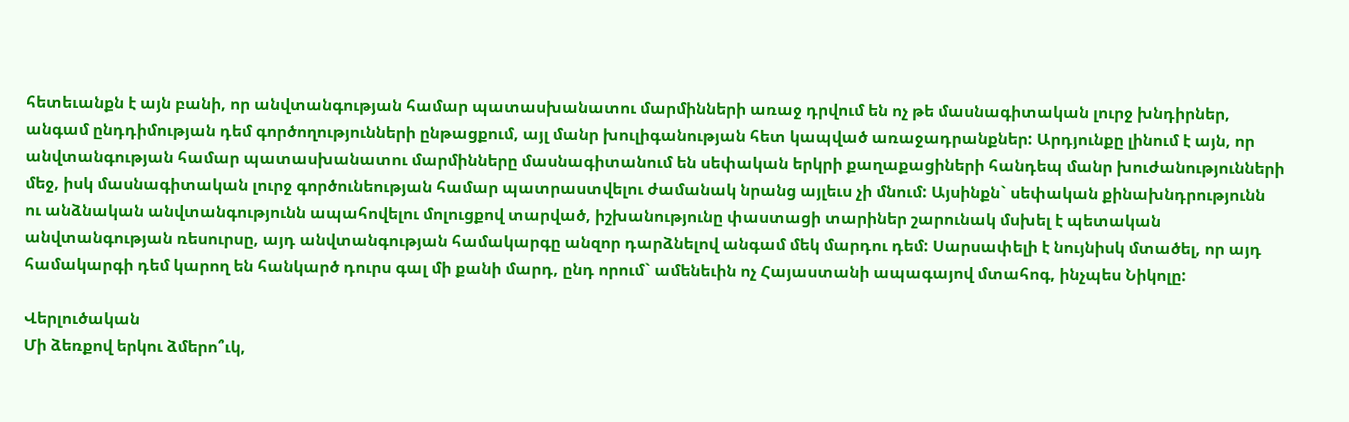հետեւանքն է այն բանի, որ անվտանգության համար պատասխանատու մարմինների առաջ դրվում են ոչ թե մասնագիտական լուրջ խնդիրներ, անգամ ընդդիմության դեմ գործողությունների ընթացքում, այլ մանր խուլիգանության հետ կապված առաջադրանքներ: Արդյունքը լինում է այն, որ անվտանգության համար պատասխանատու մարմինները մասնագիտանում են սեփական երկրի քաղաքացիների հանդեպ մանր խուժանությունների մեջ, իսկ մասնագիտական լուրջ գործունեության համար պատրաստվելու ժամանակ նրանց այլեւս չի մնում: Այսինքն` սեփական քինախնդրությունն ու անձնական անվտանգությունն ապահովելու մոլուցքով տարված, իշխանությունը փաստացի տարիներ շարունակ մսխել է պետական անվտանգության ռեսուրսը, այդ անվտանգության համակարգը անզոր դարձնելով անգամ մեկ մարդու դեմ: Սարսափելի է նույնիսկ մտածել, որ այդ համակարգի դեմ կարող են հանկարծ դուրս գալ մի քանի մարդ, ընդ որում` ամենեւին ոչ Հայաստանի ապագայով մտահոգ, ինչպես Նիկոլը:

Վերլուծական
Մի ձեռքով երկու ձմերո՞ւկ,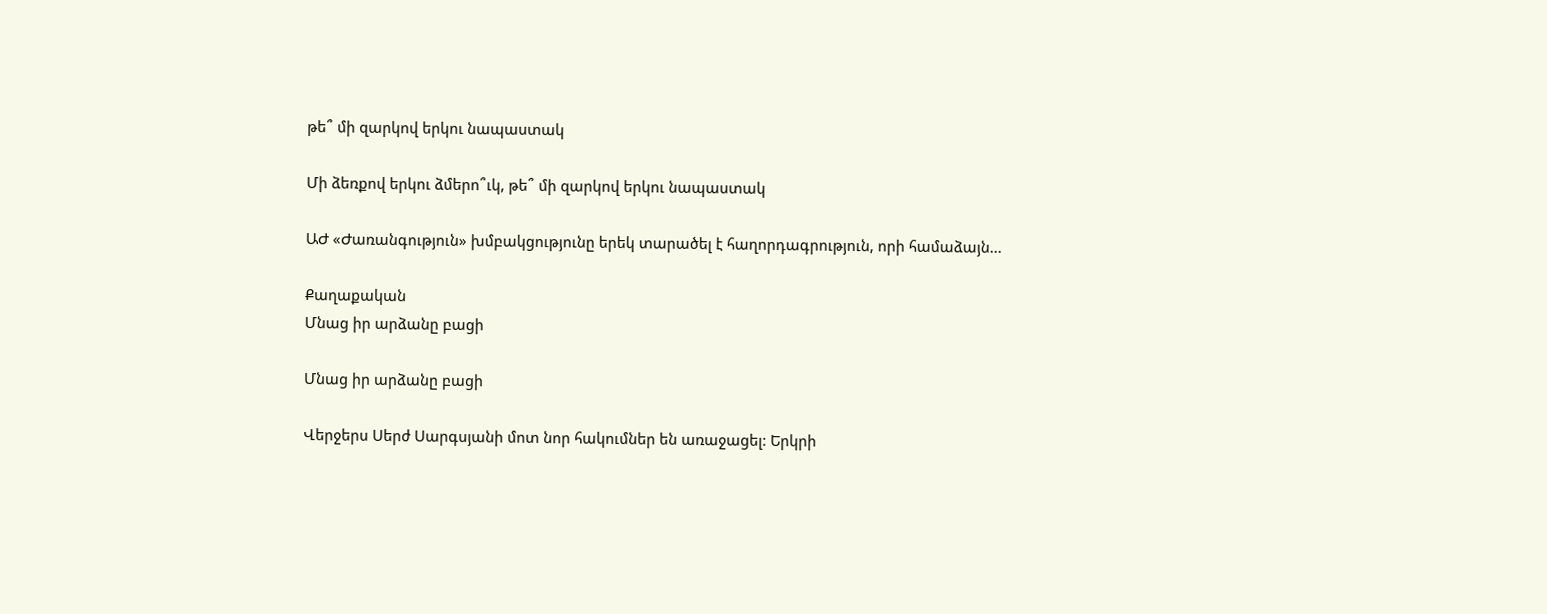թե՞ մի զարկով երկու նապաստակ

Մի ձեռքով երկու ձմերո՞ւկ, թե՞ մի զարկով երկու նապաստակ

ԱԺ «Ժառանգություն» խմբակցությունը երեկ տարածել է հաղորդագրություն, որի համաձայն...

Քաղաքական
Մնաց իր արձանը բացի

Մնաց իր արձանը բացի

Վերջերս Սերժ Սարգսյանի մոտ նոր հակումներ են առաջացել: Երկրի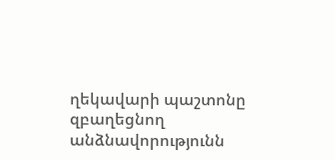ղեկավարի պաշտոնը զբաղեցնող անձնավորությունն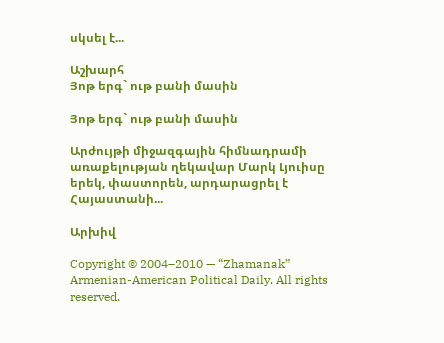սկսել է...

Աշխարհ
Յոթ երգ` ութ բանի մասին

Յոթ երգ` ութ բանի մասին

Արժույթի միջազգային հիմնադրամի առաքելության ղեկավար Մարկ Լյուիսը երեկ, փաստորեն, արդարացրել է Հայաստանի...

Արխիվ

Copyright © 2004–2010 — “Zhamanak” Armenian-American Political Daily. All rights reserved.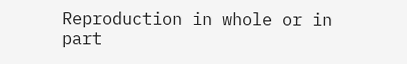Reproduction in whole or in part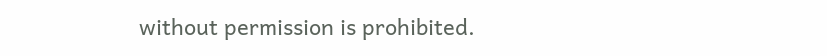without permission is prohibited.